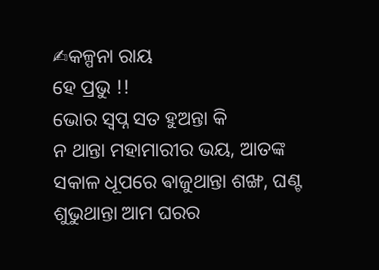✍କଳ୍ପନା ରାୟ
ହେ ପ୍ରଭୁ !!
ଭୋର ସ୍ବପ୍ନ ସତ ହୁଅନ୍ତା କି
ନ ଥାନ୍ତା ମହାମାରୀର ଭୟ, ଆତଙ୍କ
ସକାଳ ଧୂପରେ ଵାଜୁଥାନ୍ତା ଶଙ୍ଖ, ଘଣ୍ଟ
ଶୁଭୁଥାନ୍ତା ଆମ ଘରର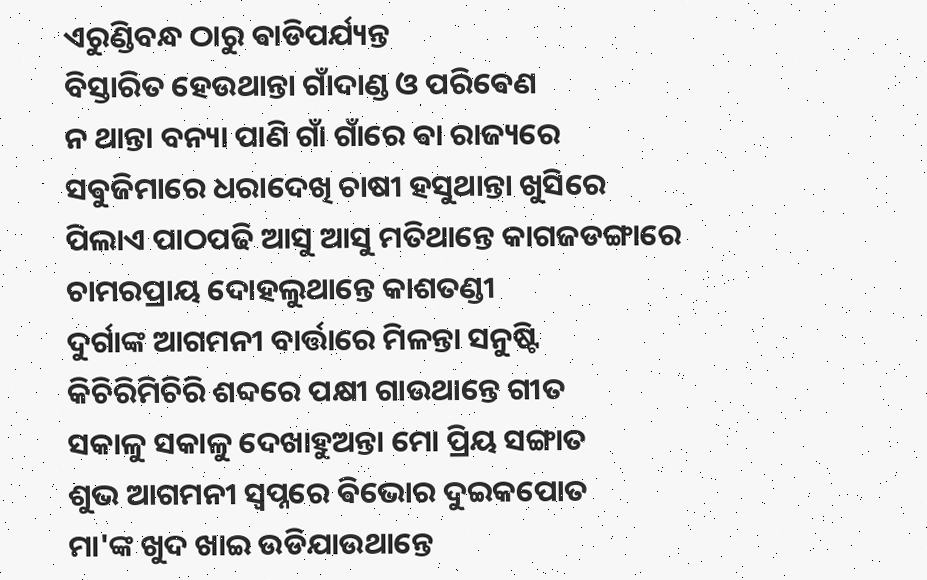ଏରୁଣ୍ଡିବନ୍ଧ ଠାରୁ ଵାଡିପର୍ଯ୍ୟନ୍ତ
ବିସ୍ତାରିତ ହେଉଥାନ୍ତା ଗାଁଦାଣ୍ଡ ଓ ପରିଵେଣ
ନ ଥାନ୍ତା ବନ୍ୟା ପାଣି ଗାଁ ଗାଁରେ ଵା ରାଜ୍ୟରେ
ସଵୁଜିମାରେ ଧରାଦେଖି ଚାଷୀ ହସୁଥାନ୍ତା ଖୁସିରେ
ପିଲାଏ ପାଠପଢି ଆସୁ ଆସୁ ମତିଥାନ୍ତେ କାଗଜଡଙ୍ଗାରେ
ଚାମରପ୍ରାୟ ଦୋହଲୁଥାନ୍ତେ କାଶତଣ୍ଡୀ
ଦୁର୍ଗାଙ୍କ ଆଗମନୀ ବାର୍ତ୍ତାରେ ମିଳନ୍ତା ସନୁଷ୍ଟି
କିଚିରିମିଚିରି ଶବ୍ଦରେ ପକ୍ଷୀ ଗାଉଥାନ୍ତେ ଗୀତ
ସକାଳୁ ସକାଳୁ ଦେଖାହୁଅନ୍ତା ମୋ ପ୍ରିୟ ସଙ୍ଗାତ
ଶୁଭ ଆଗମନୀ ସ୍ବପ୍ନରେ ଵିଭୋର ଦୁଇକପୋତ
ମା'ଙ୍କ ଖୁଦ ଖାଇ ଉଡିଯାଉଥାନ୍ତେ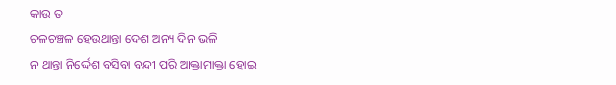କାଉ ତ
ଚଳଚଞ୍ଚଳ ହେଉଥାନ୍ତା ଦେଶ ଅନ୍ୟ ଦିନ ଭଳି
ନ ଥାନ୍ତା ନିର୍ଦ୍ଦେଶ ବସିବା ବନ୍ଦୀ ପରି ଆକ୍ତାମାକ୍ତା ହୋଇ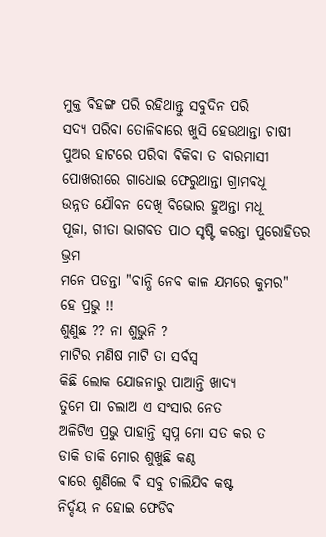ମୁକ୍ତ ଵିହଙ୍ଗ ପରି ରହିଥାନ୍ତୁ ସବୁଦିନ ପରି
ସଦ୍ୟ ପରିବା ତୋଳିବାରେ ଖୁସି ହେଉଥାନ୍ତା ଚାଷୀ
ପୁଅର ହାଟରେ ପରିବା ଵିକିବା ତ ବାରମାସୀ
ପୋଖରୀରେ ଗାଧୋଇ ଫେରୁଥାନ୍ତା ଗ୍ରାମଵଧୂ
ଉନ୍ନତ ଯୌବନ ଦେଖି ବିଭୋର ହୁଅନ୍ତା ମଧୂ
ପୂଜା, ଗୀତା ଭାଗବତ ପାଠ ସୃଷ୍ଟି କରନ୍ତା ପୁରୋହିତର ଭ୍ରମ
ମନେ ପଡନ୍ତା "ବାନ୍ଧି ନେବ କାଳ ଯମରେ କୁମର"
ହେ ପ୍ରଭୁ !!
ଶୁଣୁଛ ?? ନା ଶୁଭୁନି ?
ମାଟିର ମଣିଷ ମାଟି ତା ସର୍ବସ୍ବ
କିଛି ଲୋକ ଯୋଜନାରୁ ପାଆନ୍ତି ଖାଦ୍ୟ
ତୁମେ ପା ଚଲାଅ ଏ ସଂସାର ନେତ
ଅଳିଟିଏ ପ୍ରଭୁ ପାହାନ୍ତି ସ୍ବପ୍ନ ମୋ ସତ କର ତ
ଡାକି ଡାକି ମୋର ଶୁଖୁଛି କଣ୍ଠ
ଵାରେ ଶୁଣିଲେ ଵି ସବୁ ଚାଲିଯିବ କଷ୍ଟ
ନିର୍ଦ୍ଦୟ ନ ହୋଇ ଫେଡିଵ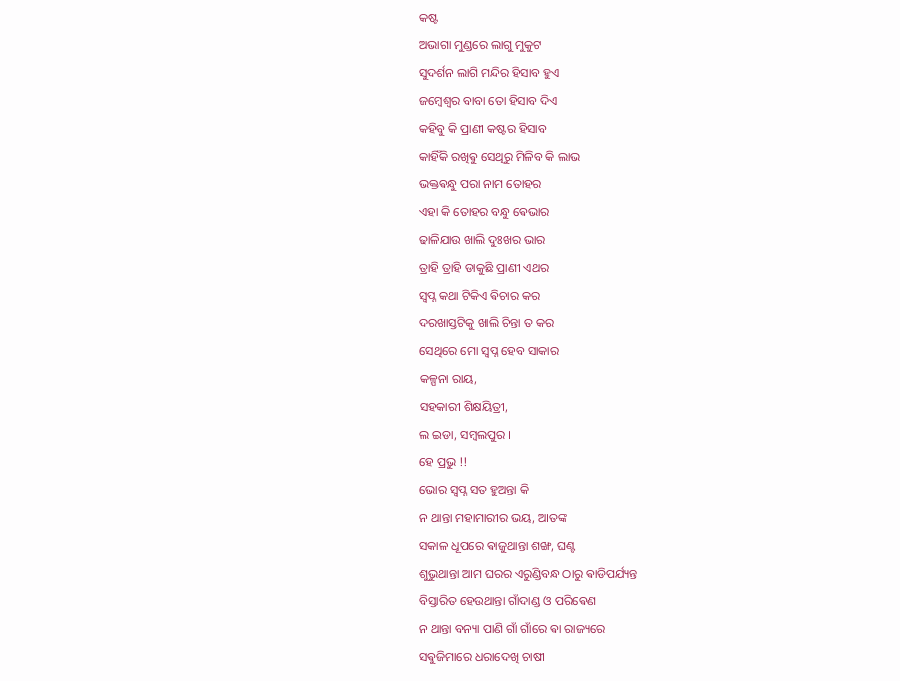କଷ୍ଟ
ଅଭାଗା ମୁଣ୍ଡରେ ଲାଗୁ ମୁକୁଟ
ସୁଦର୍ଶନ ଲାଗି ମନ୍ଦିର ହିସାବ ହୁଏ
ଜମ୍ଵେଶ୍ଵର ବାବା ତୋ ହିସାବ ଦିଏ
କହିବୁ କି ପ୍ରାଣୀ କଷ୍ଟର ହିସାବ
କାହିଁକି ରଖିଵୁ ସେଥିରୁ ମିଳିବ କି ଲାଭ
ଭକ୍ତଵନ୍ଧୁ ପରା ନାମ ତୋହର
ଏହା କି ତୋହର ବନ୍ଧୁ ଵେଭାର
ଢାଳିଯାଉ ଖାଲି ଦୁଃଖର ଭାର
ତ୍ରାହି ତ୍ରାହି ଡାକୁଛି ପ୍ରାଣୀ ଏଥର
ସ୍ବପ୍ନ କଥା ଟିକିଏ ଵିଚାର କର
ଦରଖାସ୍ତଟିକୁ ଖାଲି ଚିନ୍ତା ତ କର
ସେଥିରେ ମୋ ସ୍ବପ୍ନ ହେବ ସାକାର
କଳ୍ପନା ରାୟ,
ସହକାରୀ ଶିକ୍ଷୟିତ୍ରୀ,
ଲ ଇଡା, ସମ୍ବଲପୁର ।
ହେ ପ୍ରଭୁ !!
ଭୋର ସ୍ବପ୍ନ ସତ ହୁଅନ୍ତା କି
ନ ଥାନ୍ତା ମହାମାରୀର ଭୟ, ଆତଙ୍କ
ସକାଳ ଧୂପରେ ଵାଜୁଥାନ୍ତା ଶଙ୍ଖ, ଘଣ୍ଟ
ଶୁଭୁଥାନ୍ତା ଆମ ଘରର ଏରୁଣ୍ଡିବନ୍ଧ ଠାରୁ ଵାଡିପର୍ଯ୍ୟନ୍ତ
ବିସ୍ତାରିତ ହେଉଥାନ୍ତା ଗାଁଦାଣ୍ଡ ଓ ପରିଵେଣ
ନ ଥାନ୍ତା ବନ୍ୟା ପାଣି ଗାଁ ଗାଁରେ ଵା ରାଜ୍ୟରେ
ସଵୁଜିମାରେ ଧରାଦେଖି ଚାଷୀ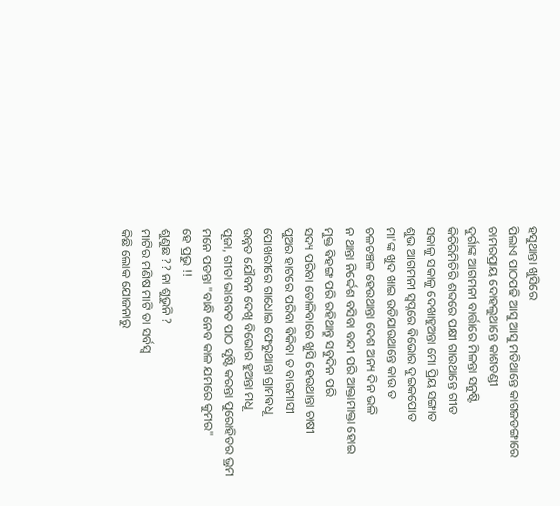ହସୁଥାନ୍ତା ଖୁସିରେ
ପିଲାଏ ପାଠପଢି ଆସୁ ଆସୁ ମତିଥାନ୍ତେ କାଗଜଡଙ୍ଗାରେ
ଚାମରପ୍ରାୟ ଦୋହଲୁଥାନ୍ତେ କାଶତଣ୍ଡୀ
ଦୁର୍ଗାଙ୍କ ଆଗମନୀ ବାର୍ତ୍ତାରେ ମିଳନ୍ତା ସନୁଷ୍ଟି
କିଚିରିମିଚିରି ଶବ୍ଦରେ ପକ୍ଷୀ ଗାଉଥାନ୍ତେ ଗୀତ
ସକାଳୁ ସକାଳୁ ଦେଖାହୁଅନ୍ତା ମୋ ପ୍ରିୟ ସଙ୍ଗାତ
ଶୁଭ ଆଗମନୀ ସ୍ବପ୍ନରେ ଵିଭୋର ଦୁଇକପୋତ
ମା'ଙ୍କ ଖୁଦ ଖାଇ ଉଡିଯାଉଥାନ୍ତେ କାଉ ତ
ଚଳଚଞ୍ଚଳ ହେଉଥାନ୍ତା ଦେଶ ଅନ୍ୟ ଦିନ ଭଳି
ନ ଥାନ୍ତା ନିର୍ଦ୍ଦେଶ ବସିବା ବନ୍ଦୀ ପରି ଆକ୍ତାମାକ୍ତା ହୋଇ
ମୁକ୍ତ ଵିହଙ୍ଗ ପରି ରହିଥାନ୍ତୁ ସବୁଦିନ ପରି
ସଦ୍ୟ ପରିବା ତୋଳିବାରେ ଖୁସି ହେଉଥାନ୍ତା ଚାଷୀ
ପୁଅର ହାଟରେ ପରିବା ଵିକିବା ତ ବାରମାସୀ
ପୋଖରୀରେ ଗାଧୋଇ ଫେରୁଥାନ୍ତା ଗ୍ରାମଵଧୂ
ଉନ୍ନତ ଯୌବନ ଦେଖି ବିଭୋର ହୁଅନ୍ତା ମଧୂ
ପୂଜା, ଗୀତା ଭାଗବତ ପାଠ ସୃଷ୍ଟି କରନ୍ତା ପୁରୋହିତର ଭ୍ରମ
ମନେ ପଡନ୍ତା "ବାନ୍ଧି ନେବ କାଳ ଯମରେ କୁମର"
ହେ ପ୍ରଭୁ !!
ଶୁଣୁଛ ?? ନା ଶୁଭୁନି ?
ମାଟିର ମଣିଷ ମାଟି ତା ସର୍ବସ୍ବ
କିଛି ଲୋକ ଯୋଜନାରୁ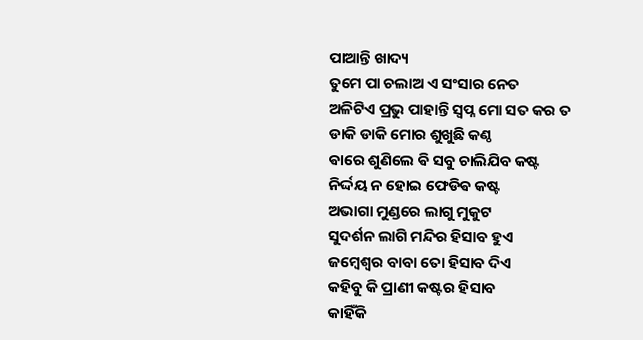ପାଆନ୍ତି ଖାଦ୍ୟ
ତୁମେ ପା ଚଲାଅ ଏ ସଂସାର ନେତ
ଅଳିଟିଏ ପ୍ରଭୁ ପାହାନ୍ତି ସ୍ବପ୍ନ ମୋ ସତ କର ତ
ଡାକି ଡାକି ମୋର ଶୁଖୁଛି କଣ୍ଠ
ଵାରେ ଶୁଣିଲେ ଵି ସବୁ ଚାଲିଯିବ କଷ୍ଟ
ନିର୍ଦ୍ଦୟ ନ ହୋଇ ଫେଡିଵ କଷ୍ଟ
ଅଭାଗା ମୁଣ୍ଡରେ ଲାଗୁ ମୁକୁଟ
ସୁଦର୍ଶନ ଲାଗି ମନ୍ଦିର ହିସାବ ହୁଏ
ଜମ୍ଵେଶ୍ଵର ବାବା ତୋ ହିସାବ ଦିଏ
କହିବୁ କି ପ୍ରାଣୀ କଷ୍ଟର ହିସାବ
କାହିଁକି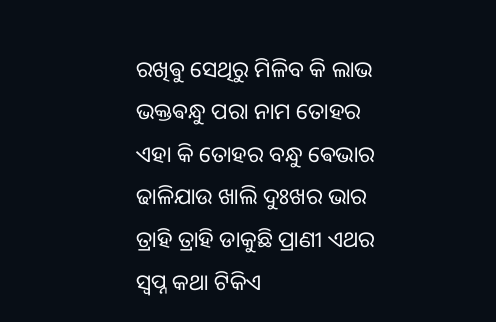ରଖିଵୁ ସେଥିରୁ ମିଳିବ କି ଲାଭ
ଭକ୍ତଵନ୍ଧୁ ପରା ନାମ ତୋହର
ଏହା କି ତୋହର ବନ୍ଧୁ ଵେଭାର
ଢାଳିଯାଉ ଖାଲି ଦୁଃଖର ଭାର
ତ୍ରାହି ତ୍ରାହି ଡାକୁଛି ପ୍ରାଣୀ ଏଥର
ସ୍ବପ୍ନ କଥା ଟିକିଏ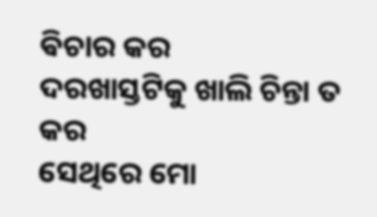ଵିଚାର କର
ଦରଖାସ୍ତଟିକୁ ଖାଲି ଚିନ୍ତା ତ କର
ସେଥିରେ ମୋ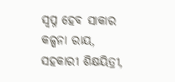ସ୍ବପ୍ନ ହେବ ସାକାର
କଳ୍ପନା ରାୟ,
ସହକାରୀ ଶିକ୍ଷୟିତ୍ରୀ,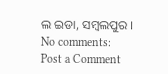ଲ ଇଡା, ସମ୍ବଲପୁର ।
No comments:
Post a Comment